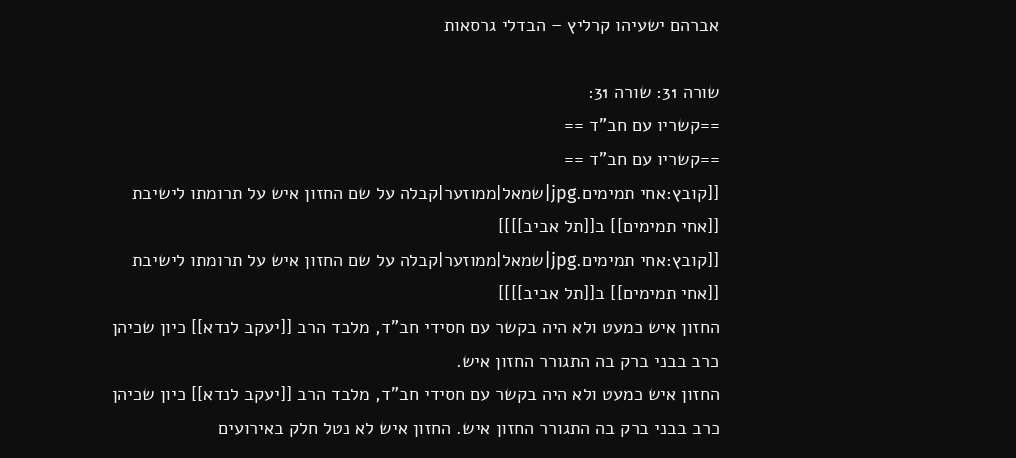אברהם ישעיהו קרליץ – הבדלי גרסאות

שורה 31: שורה 31:
==קשריו עם חב"ד ==
==קשריו עם חב"ד ==
[[קובץ:אחי תמימים.jpg|שמאל|ממוזער|קבלה על שם החזון איש על תרומתו לישיבת [[אחי תמימים]] ב[[תל אביב]]]]
[[קובץ:אחי תמימים.jpg|שמאל|ממוזער|קבלה על שם החזון איש על תרומתו לישיבת [[אחי תמימים]] ב[[תל אביב]]]]
החזון איש כמעט ולא היה בקשר עם חסידי חב"ד, מלבד הרב [[יעקב לנדא]] כיון שכיהן כרב בבני ברק בה התגורר החזון איש.
החזון איש כמעט ולא היה בקשר עם חסידי חב"ד, מלבד הרב [[יעקב לנדא]] כיון שכיהן כרב בבני ברק בה התגורר החזון איש. החזון איש לא נטל חלק באירועים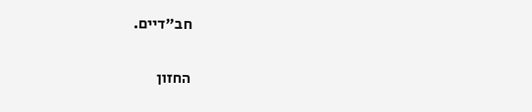חב"דיים.


החזון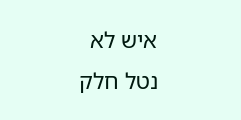איש לא נטל חלק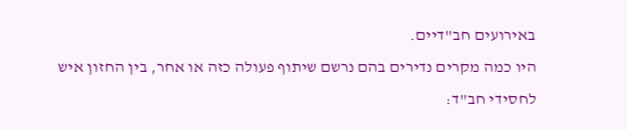באירועים חב"דיים.
היו כמה מקרים נדירים בהם נרשם שיתוף פעולה כזה או אחר, בין החזון איש לחסידי חב"ד: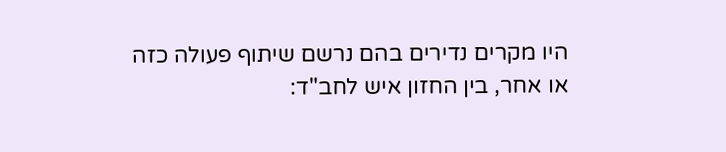היו מקרים נדירים בהם נרשם שיתוף פעולה כזה או אחר, בין החזון איש לחב"ד: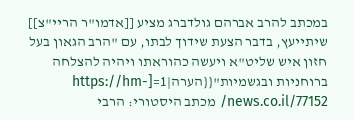במכתב להרב אברהם גולדברג מציע [[אדמו"ר הריי"צ]] שיתייעץ, בדבר הצעת שידוך לבתו, עם "הרב הגאון בעל חזון איש שליט"א ויעשה כהוראתו ויהיה להצלחה ברוחניות ובגשמיות"{{הערה|1=[https://hm-news.co.il/77152/ מכתב היסטורי: הרבי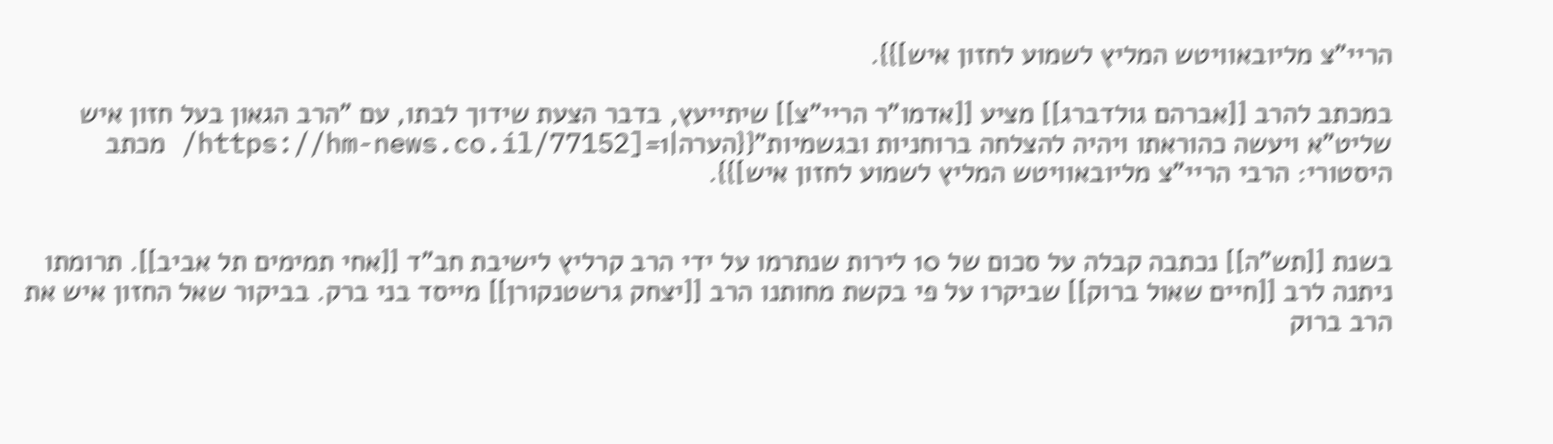הריי"צ מליובאוויטש המליץ לשמוע לחזון איש]}}.

במכתב להרב [[אברהם גולדברג]] מציע [[אדמו"ר הריי"צ]] שיתייעץ, בדבר הצעת שידוך לבתו, עם "הרב הגאון בעל חזון איש שליט"א ויעשה כהוראתו ויהיה להצלחה ברוחניות ובגשמיות"{{הערה|1=[https://hm-news.co.il/77152/ מכתב היסטורי: הרבי הריי"צ מליובאוויטש המליץ לשמוע לחזון איש]}}.


בשנת [[תש"ה]] נכתבה קבלה על סכום של 10 לירות שנתרמו על ידי הרב קרליץ לישיבת חב"ד [[אחי תמימים תל אביב]]. תרומתו ניתנה לרב [[חיים שאול ברוק]] שביקרו על פי בקשת מחותנו הרב [[יצחק גרשטנקורן]] מייסד בני ברק. בביקור שאל החזון איש את הרב ברוק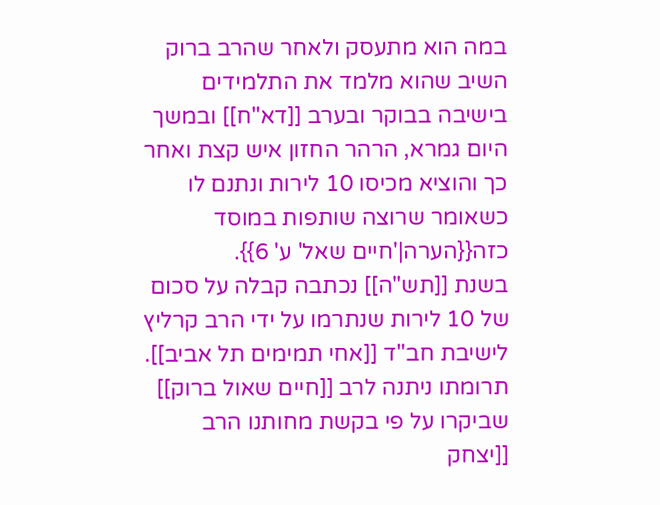במה הוא מתעסק ולאחר שהרב ברוק השיב שהוא מלמד את התלמידים בישיבה בבוקר ובערב [[דא"ח]] ובמשך היום גמרא, הרהר החזון איש קצת ואחר כך והוציא מכיסו 10 לירות ונתנם לו כשאומר שרוצה שותפות במוסד כזה{{הערה|'חיים שאל' ע' 6}}.
בשנת [[תש"ה]] נכתבה קבלה על סכום של 10 לירות שנתרמו על ידי הרב קרליץ לישיבת חב"ד [[אחי תמימים תל אביב]]. תרומתו ניתנה לרב [[חיים שאול ברוק]] שביקרו על פי בקשת מחותנו הרב [[יצחק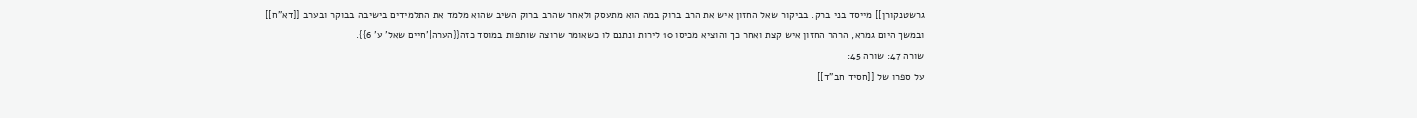גרשטנקורן]] מייסד בני ברק. בביקור שאל החזון איש את הרב ברוק במה הוא מתעסק ולאחר שהרב ברוק השיב שהוא מלמד את התלמידים בישיבה בבוקר ובערב [[דא"ח]] ובמשך היום גמרא, הרהר החזון איש קצת ואחר כך והוציא מכיסו 10 לירות ונתנם לו כשאומר שרוצה שותפות במוסד כזה{{הערה|'חיים שאל' ע' 6}}.
שורה 47: שורה 45:
על ספרו של [[חסיד חב"ד]]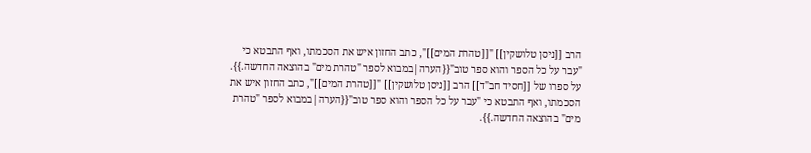הרב [[ניסן טלושקין]] "[[טהרת המים]]", כתב החזון איש את הסכמתו, ואף התבטא כי "עבר על כל הספר והוא ספר טוב"{{הערה|במבוא לספר "טהרת מים" בהוצאה החדשה.}}.
על ספרו של [[חסיד חב"ד]] הרב [[ניסן טלושקין]] "[[טהרת המים]]", כתב החזון איש את הסכמתו, ואף התבטא כי "עבר על כל הספר והוא ספר טוב"{{הערה|במבוא לספר "טהרת מים" בהוצאה החדשה.}}.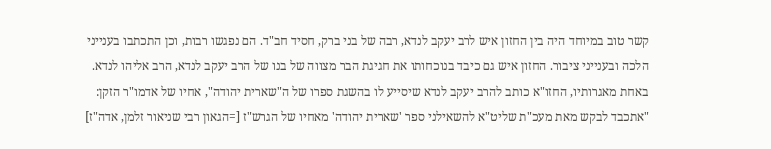קשר טוב במיוחד היה בין החזון איש לרב יעקב לנדא, רבה של בני ברק, חסיד חב"ד. הם נפגשו רבות, וכן התכתבו בענייני הלכה ובענייני ציבור. החזון איש גם כיבד בנוכחותו את חגיגת הבר מצווה של בנו של הרב יעקב לנדא, הרב אליהו לנדא. באחת מאגרותיו, החזו"א כותב להרב יעקב לנדא שיסייע לו בהשגת ספרו של ה"שארית יהודה", אחיו של אדמו"ר הזקן: "אתכבד לבקש מאת מעכ"ת שליט"א להשאילני ספר 'שארית יהודה' מאחיו של הגרש"ז [=הגאון רבי שניאור זלמן, אדה"ז]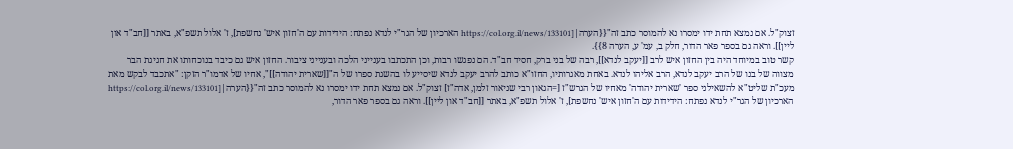זצוק"ל. אם נמצא תחת ידו ימסרו נא להמוסר כתב זה"{{הערה|[https://col.org.il/news/133101 הארכיון של הגר"י לנדא נפתח: הידידות עם ה'חזון איש' נחשפת], ז' אלול תשפ"א, באתר [[חב"ד און ליין]]. וראה גם בספר פאר הדור, חלק ב, עמ' ע, הערה 8}}.
קשר טוב במיוחד היה בין החזון איש לרב [[יעקב לנדא]], רבה של בני ברק, חסיד חב"ד. הם נפגשו רבות, וכן התכתבו בענייני הלכה ובענייני ציבור. החזון איש גם כיבד בנוכחותו את חגיגת הבר מצווה של בנו של הרב יעקב לנדא, הרב אליהו לנדא. באחת מאגרותיו, החזו"א כותב להרב יעקב לנדא שיסייע לו בהשגת ספרו של ה"[[שארית יהודה]]", אחיו של אדמו"ר הזקן: "אתכבד לבקש מאת מעכ"ת שליט"א להשאילני ספר 'שארית יהודה' מאחיו של הגרש"ז [=הגאון רבי שניאור זלמן, אדה"ז] זצוק"ל. אם נמצא תחת ידו ימסרו נא להמוסר כתב זה"{{הערה|[https://col.org.il/news/133101 הארכיון של הגר"י לנדא נפתח: הידידות עם ה'חזון איש' נחשפת], ז' אלול תשפ"א, באתר [[חב"ד און ליין]]. וראה גם בספר פאר הדור,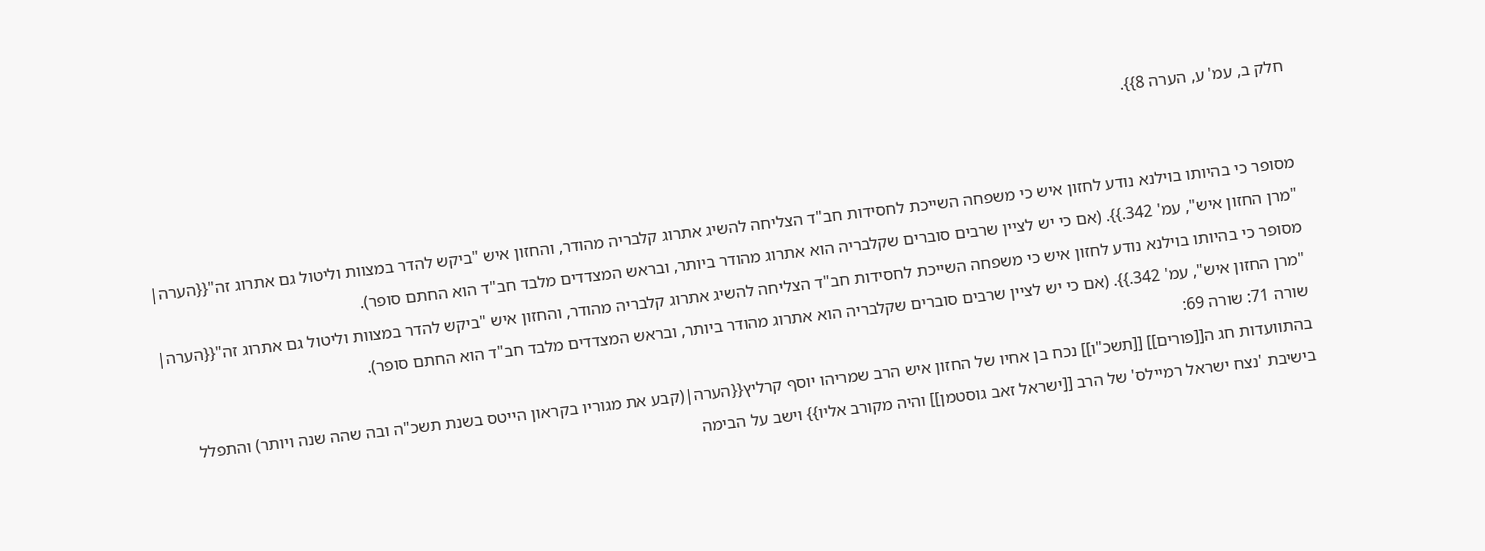חלק ב, עמ' ע, הערה 8}}.


מסופר כי בהיותו בוילנא נודע לחזון איש כי משפחה השייכת לחסידות חב"ד הצליחה להשיג אתרוג קלבריה מהודר, והחזון איש "ביקש להדר במצוות וליטול גם אתרוג זה"{{הערה| "מרן החזון איש", עמ' 342.}}. (אם כי יש לציין שרבים סוברים שקלבריה הוא אתרוג מהודר ביותר, ובראש המצדדים מלבד חב"ד הוא החתם סופר).
מסופר כי בהיותו בוילנא נודע לחזון איש כי משפחה השייכת לחסידות חב"ד הצליחה להשיג אתרוג קלבריה מהודר, והחזון איש "ביקש להדר במצוות וליטול גם אתרוג זה"{{הערה| "מרן החזון איש", עמ' 342.}}. (אם כי יש לציין שרבים סוברים שקלבריה הוא אתרוג מהודר ביותר, ובראש המצדדים מלבד חב"ד הוא החתם סופר).
שורה 71: שורה 69:
בהתוועדות חג ה[[פורים]] [[תשכ"ו]] נכח בן אחיו של החזון איש הרב שמריהו יוסף קרליץ{{הערה|(קבע את מגוריו בקראון הייטס בשנת תשכ"ה ובה שהה שנה ויותר) והתפלל בישיבת 'נצח ישראל רמיילס' של הרב [[ישראל זאב גוסטמן]] והיה מקורב אליו}} וישב על הבימה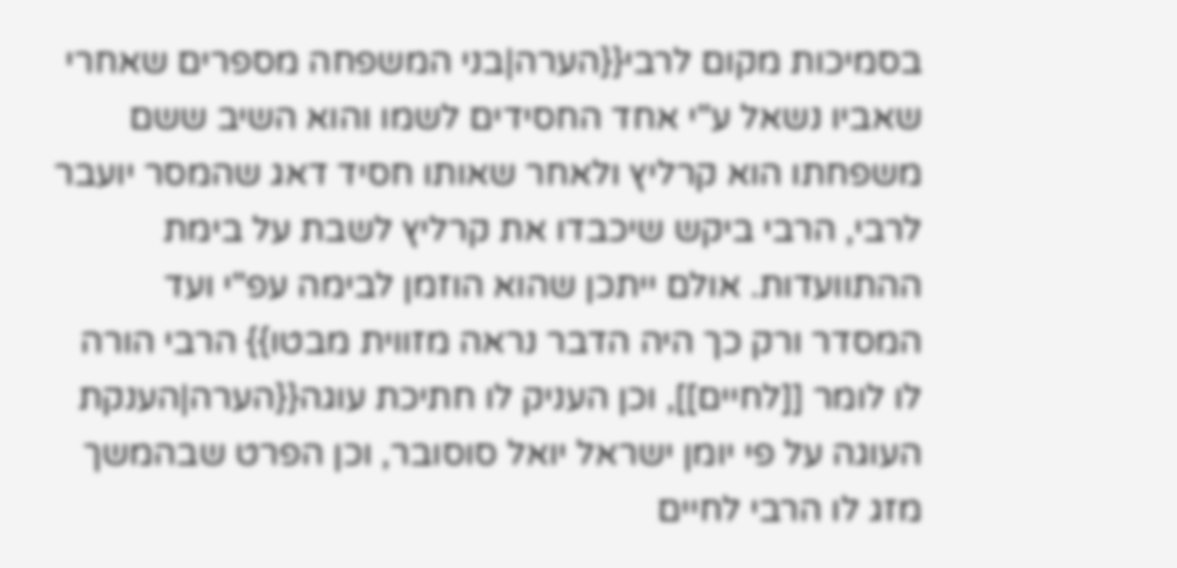בסמיכות מקום לרבי{{הערה|בני המשפחה מספרים שאחרי שאביו נשאל ע"י אחד החסידים לשמו והוא השיב ששם משפחתו הוא קרליץ ולאחר שאותו חסיד דאג שהמסר יועבר לרבי, הרבי ביקש שיכבדו את קרליץ לשבת על בימת ההתוועדות. אולם ייתכן שהוא הוזמן לבימה עפ"י ועד המסדר ורק כך היה הדבר נראה מזווית מבטו}} הרבי הורה לו לומר [[לחיים]], וכן העניק לו חתיכת עוגה{{הערה|הענקת העוגה על פי יומן ישראל יואל סוסובר, וכן הפרט שבהמשך מזג לו הרבי לחיים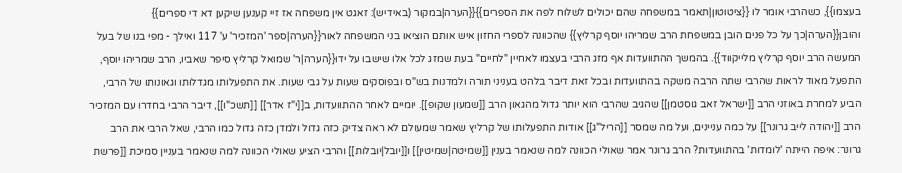בעצמו}}, כשהרבי אומר לו {{ציטוטון|תאמר במשפחה שהם יכולים לשלוח לפה את הספרים}}{{הערה|במקור (באידיש): זאגט אין משפחה אז זיי קענען שיקען דא די ספרים}} והובן{{הערה|כך על כל פנים הובן במשפחת הרב שמריהו יוסף קרליץ}} שהכוונה לספרי החזון איש אותם הוציאו בני המשפחה לאור{{הערה|ספר 'המזכיר' ע' 117 ואילך - מפי בנו של בעל המעשה הרב יוסף קרליץ מלייקווד}}. בהמשך ההתוועדות אף מזג הרבי בעצמו לאחיין "לחיים" בעת שמזג לכל אלו שישבו על ידו{{הערה|ר' שמואל קרליץ סיפר שאביו, הרב שמריהו יוסף, התפעל מאוד לראות שהרבי שתה הרבה משקה בהתוועדות ובכל זאת דיבר בלהט בעניני תורה ולמדנות בש"ס ובפוסקים שעות על גבי שעות. את התפעלותו מגדלותו וגאונותו של הרבי, הביע למחרת באוזני הרב [[ישראל זאב גוסטמן]] שהגיב שהרבי הוא יותר גדול מהגאון הרב [[שמעון שקופ]]. יומיים לאחר ההתוועדות, ב[[י"ז אדר]] [[תשכ"ו]], דיבר הרבי בחדרו עם המזכיר הרב [[יהודה לייב גרונר]] על כמה עניינים, ועל מה שמסר [[הריל"ג]] אודות התפעלותו של קרליץ שאמר שמעולם לא ראה צדיק כזה גדול ולמדן כזה גדול כמו הרבי, שאל הרבי את הרב גרונר: איפה הייתה 'לומדות' בהתוועדות? הרב גרונר אמר שאולי הכוונה למה שנאמר בענין [[שמיטה|שמיטין]] ו[[יובל|יובלות]] והרבי הציע שאולי הכוונה למה שנאמר בעניין סמיכת [[פרשת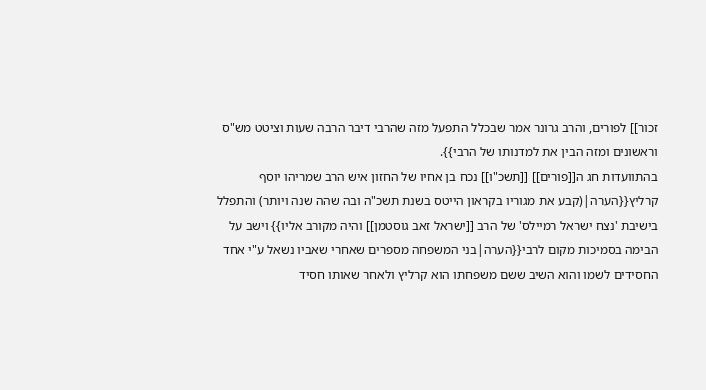זכור]] לפורים, והרב גרונר אמר שבכלל התפעל מזה שהרבי דיבר הרבה שעות וציטט מש"ס וראשונים ומזה הבין את למדנותו של הרבי}}.
בהתוועדות חג ה[[פורים]] [[תשכ"ו]] נכח בן אחיו של החזון איש הרב שמריהו יוסף קרליץ{{הערה|(קבע את מגוריו בקראון הייטס בשנת תשכ"ה ובה שהה שנה ויותר) והתפלל בישיבת 'נצח ישראל רמיילס' של הרב [[ישראל זאב גוסטמן]] והיה מקורב אליו}} וישב על הבימה בסמיכות מקום לרבי{{הערה|בני המשפחה מספרים שאחרי שאביו נשאל ע"י אחד החסידים לשמו והוא השיב ששם משפחתו הוא קרליץ ולאחר שאותו חסיד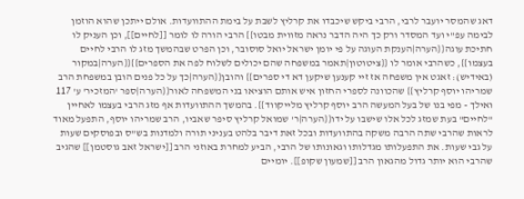דאג שהמסר יועבר לרבי, הרבי ביקש שיכבדו את קרליץ לשבת על בימת ההתוועדות. אולם ייתכן שהוא הוזמן לבימה עפ"י ועד המסדר ורק כך היה הדבר נראה מזווית מבטו}} הרבי הורה לו לומר [[לחיים]], וכן העניק לו חתיכת עוגה{{הערה|הענקת העוגה על פי יומן ישראל יואל סוסובר, וכן הפרט שבהמשך מזג לו הרבי לחיים בעצמו}}, כשהרבי אומר לו {{ציטוטון|תאמר במשפחה שהם יכולים לשלוח לפה את הספרים}}{{הערה|במקור (באידיש): זאגט אין משפחה אז זיי קענען שיקען דא די ספרים}} והובן{{הערה|כך על כל פנים הובן במשפחת הרב שמריהו יוסף קרליץ}} שהכוונה לספרי החזון איש אותם הוציאו בני המשפחה לאור{{הערה|ספר 'המזכיר' ע' 117 ואילך - מפי בנו של בעל המעשה הרב יוסף קרליץ מלייקווד}}. בהמשך ההתוועדות אף מזג הרבי בעצמו לאחיין "לחיים" בעת שמזג לכל אלו שישבו על ידו{{הערה|ר' שמואל קרליץ סיפר שאביו, הרב שמריהו יוסף, התפעל מאוד לראות שהרבי שתה הרבה משקה בהתוועדות ובכל זאת דיבר בלהט בעניני תורה ולמדנות בש"ס ובפוסקים שעות על גבי שעות. את התפעלותו מגדלותו וגאונותו של הרבי, הביע למחרת באוזני הרב [[ישראל זאב גוסטמן]] שהגיב שהרבי הוא יותר גדול מהגאון הרב [[שמעון שקופ]]. יומיים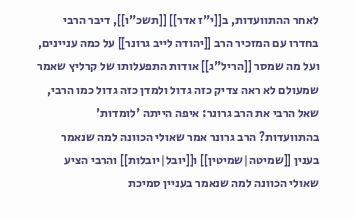לאחר ההתוועדות, ב[[י"ז אדר]] [[תשכ"ו]], דיבר הרבי בחדרו עם המזכיר הרב [[יהודה לייב גרונר]] על כמה עניינים, ועל מה שמסר [[הריל"ג]] אודות התפעלותו של קרליץ שאמר שמעולם לא ראה צדיק כזה גדול ולמדן כזה גדול כמו הרבי, שאל הרבי את הרב גרונר: איפה הייתה 'לומדות' בהתוועדות? הרב גרונר אמר שאולי הכוונה למה שנאמר בענין [[שמיטה|שמיטין]] ו[[יובל|יובלות]] והרבי הציע שאולי הכוונה למה שנאמר בעניין סמיכת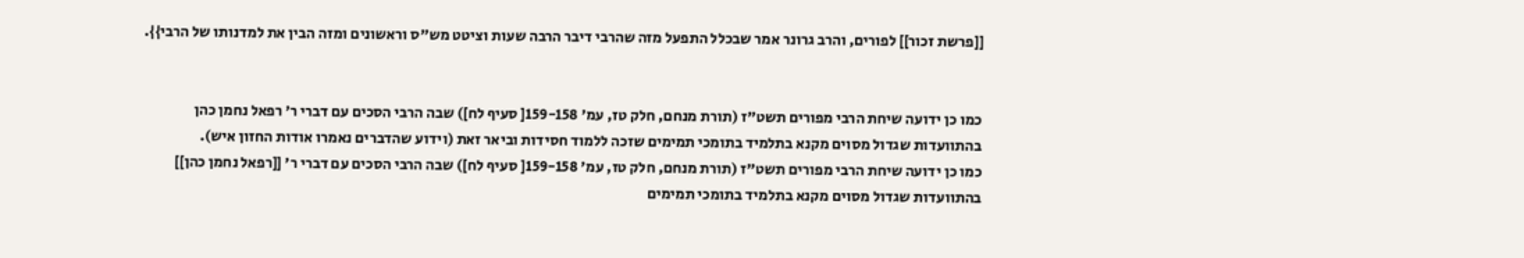[[פרשת זכור]] לפורים, והרב גרונר אמר שבכלל התפעל מזה שהרבי דיבר הרבה שעות וציטט מש"ס וראשונים ומזה הבין את למדנותו של הרבי}}.


כמו כן ידועה שיחת הרבי מפורים תשט"ז (תורת מנחם, חלק טז, עמ' 159-158[ סעיף לח]) שבה הרבי הסכים עם דברי ר' רפאל נחמן כהן בהתוועדות שגדול מסוים מקנא בתלמיד בתומכי תמימים שזכה ללמוד חסידות וביאר זאת (וידוע שהדברים נאמרו אודות החזון איש).
כמו כן ידועה שיחת הרבי מפורים תשט"ז (תורת מנחם, חלק טז, עמ' 159-158[ סעיף לח]) שבה הרבי הסכים עם דברי ר' [[רפאל נחמן כהן]] בהתוועדות שגדול מסוים מקנא בתלמיד בתומכי תמימים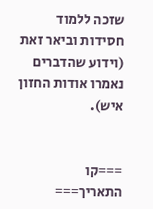שזכה ללמוד חסידות וביאר זאת (וידוע שהדברים נאמרו אודות החזון איש).


===קו התאריך===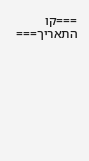===קו התאריך===